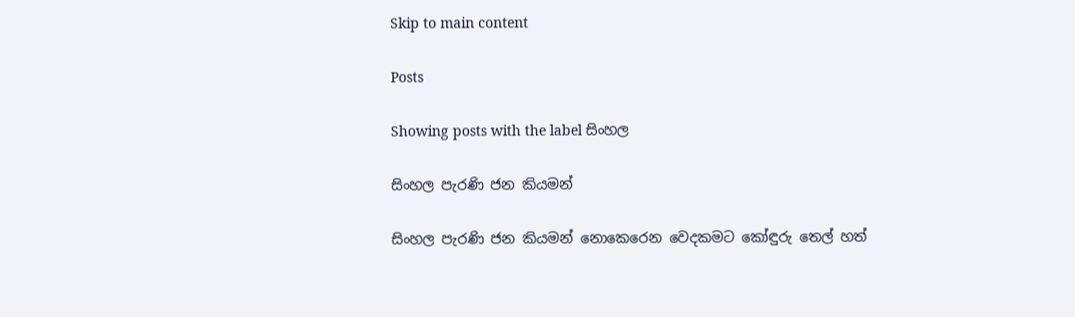Skip to main content

Posts

Showing posts with the label සිංහල

සිංහල පැරණි ජන කියමන්

සිංහල පැරණි ජන කියමන් නොකෙරෙන වෙදකමට කෝඳුරු තෙල් හත්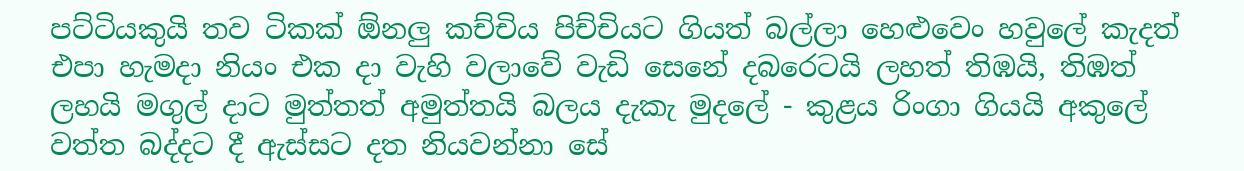පට්ටියකුයි තව ටිකක් ඕනලු කච්චිය පිච්චියට ගියත් බල්ලා හෙළුවෙං හවුලේ කැදත් එපා හැමදා නියං එක දා වැහි වලාවේ වැඩි සෙනේ දබරෙටයි ලහත් තිඹයි, තිඹත් ලහයි මගුල් දාට මුත්තත් අමුත්තයි බලය දැකැ මුදලේ - කුළය රිංගා ගියයි අකුලේ වත්ත බද්දට දී ඇස්සට දත නියවන්නා සේ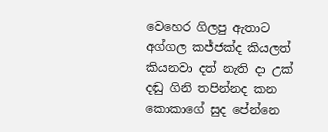වෙහෙර ගිලපු ඇතාට අග්ගල කජ්ජක්ද කියලත් කියනවා දත් නැති දා උක් දඬු ගිනි තපින්නද කන කොකාගේ සුද පේන්නෙ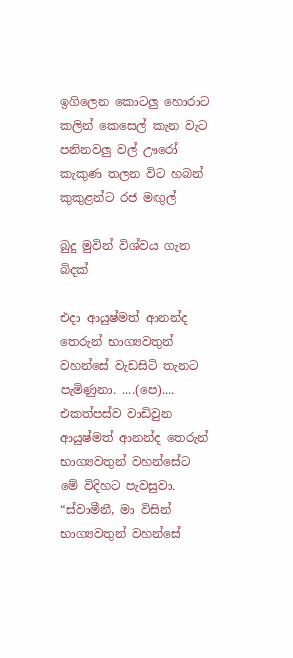ඉගිලෙන කොටලු හොරාට කලින් කෙසෙල් කැන වැට පනිනවලු වල් ඌරෝ කැකුණ තලන විට හබන් කුකුළන්ට රජ මඟුල්

බුදු මුවින් විශ්වය ගැන බිදක්

එදා ආයුෂ්මත් ආනන්ද තෙරුන් භාග්‍යවතුන් වහන්සේ වැඩසිටි තැනට පැමිණුනා. ....(පෙ).... එකත්පස්ව වාඩිවුන ආයුෂ්මත් ආනන්ද තෙරුන් භාග්‍යවතුන් වහන්සේට මේ විදිහට පැවසුවා. “ස්වාමීනී, මා විසින් භාග්‍යවතුන් වහන්සේ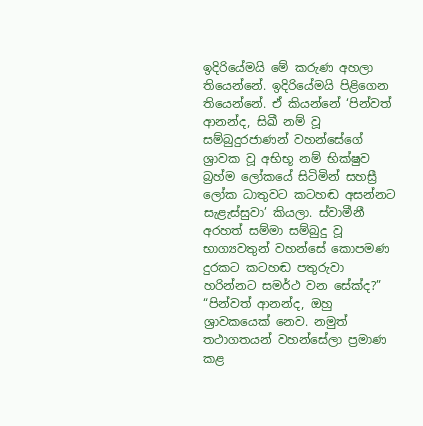ඉදිරියේමයි මේ කරුණ අහලා තියෙන්නේ. ඉදිරියේමයි පිළිගෙන තියෙන්නේ. ඒ කියන්නේ ‘පින්වත් ආනන්ද, සිඛී නම් වූ සම්බුදුරජාණන් වහන්සේගේ ශ්‍රාවක වූ අභිභූ නම් භික්ෂුව බ්‍රහ්ම ලෝකයේ සිටිමින් සහස්‍රී ලෝක ධාතුවට කටහඬ අසන්නට සැළැස්සුවා’ කියලා. ස්වාමීනී අරහත් සම්මා සම්බුදු වූ භාග්‍යවතුන් වහන්සේ කොපමණ දුරකට කටහඬ පතුරුවා හරින්නට සමර්ථ වන සේක්ද?” “පින්වත් ආනන්ද, ඔහු ශ්‍රාවකයෙක් නෙව. නමුත් තථාගතයන් වහන්සේලා ප්‍රමාණ කළ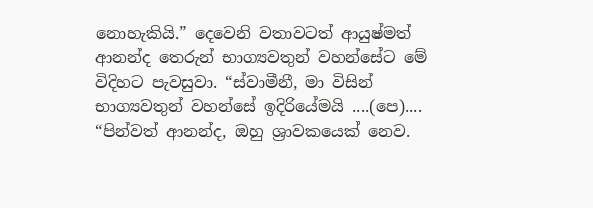නොහැකියි.” දෙවෙනි වතාවටත් ආයුෂ්මත් ආනන්ද තෙරුන් භාග්‍යවතුන් වහන්සේට මේ විදිහට පැවසුවා. “ස්වාමීනී, මා විසින් භාග්‍යවතුන් වහන්සේ ඉදිරියේමයි ....(පෙ).... “පින්වත් ආනන්ද, ඔහු ශ්‍රාවකයෙක් නෙව.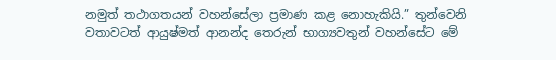නමුත් තථාගතයන් වහන්සේලා ප්‍රමාණ කළ නොහැකියි.” තුන්වෙනි වතාවටත් ආයුෂ්මත් ආනන්ද තෙරුන් භාග්‍යවතුන් වහන්සේට මේ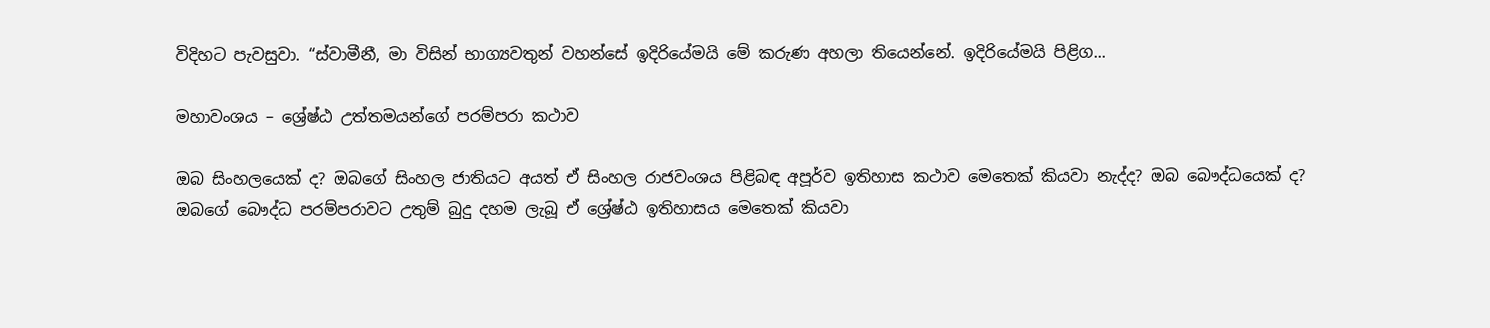විදිහට පැවසුවා. “ස්වාමීනී, මා විසින් භාග්‍යවතුන් වහන්සේ ඉදිරියේමයි මේ කරුණ අහලා තියෙන්නේ. ඉදිරියේමයි පිළිග...

මහාවංශය – ශ්‍රේෂ්ඨ උත්තමයන්ගේ පරම්පරා කථාව

ඔබ සිංහලයෙක් ද? ඔබගේ සිංහල ජාතියට අයත් ඒ සිංහල රාජවංශය පිළිබඳ අපූර්ව ඉතිහාස කථාව මෙතෙක් කියවා නැද්ද? ඔබ බෞද්ධයෙක් ද? ඔබගේ බෞද්ධ පරම්පරාවට උතුම් බුදු දහම ලැබූ ඒ ශ්‍රේෂ්ඨ ඉතිහාසය මෙතෙක් කියවා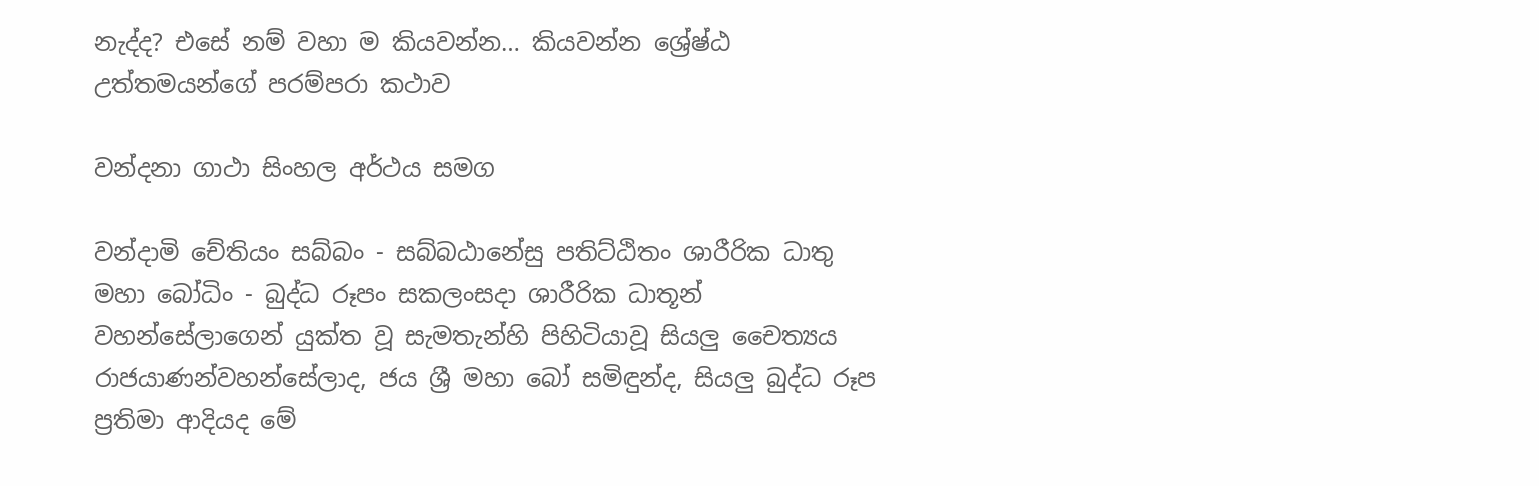නැද්ද? එසේ නම් වහා ම කියවන්න… කියවන්න ශ්‍රේෂ්ඨ උත්තමයන්ගේ පරම්පරා කථාව

වන්දනා ගාථා සිංහල අර්ථය සමග

වන්දාමි චේතියං සබ්බං - සබ්බඨානේසු පතිට්ඨිතං ශාරීරික ධාතු මහා බෝධිං - බුද්ධ රූපං සකලංසදා ශාරීරික ධාතූන් වහන්සේලාගෙන් යුක්ත වූ සැමතැන්හි පිහිටියාවූ සියලු චෛත්‍යය රාජයාණන්වහන්සේලාද, ජය ශ්‍රී මහා බෝ සමිඳුන්ද, සියලු බුද්ධ රූප ප්‍රතිමා ආදියද මේ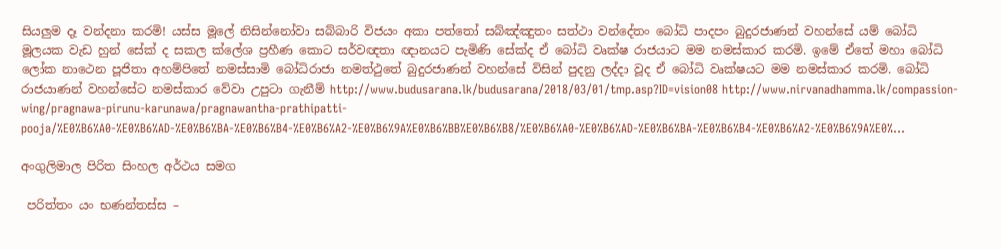සියලුම දෑ වන්දනා කරමි! යස්ස මූලේ නිසින්නෝවා සබ්බාරි විජයං අකා පත්තෝ සබ්ඤ්ඤුතං සත්ථා වන්දේතං බෝධි පාදපං බුදුරජාණන් වහන්සේ යම් බෝධි මූලයක වැඩ හුන් සේක් ද සකල ක්ලේශ ප්‍රහීණ කොට සර්වඥතා ඥානයට පැමිණි සේක්ද ඒ බෝධි වෘක්ෂ රාජයාට මම නමස්කාර කරමි. ඉමේ ඒතේ මහා බෝධි ලෝක නාථෙන පූජිතා අහම්පිතේ නමස්සාමි බෝධිරාජා නමත්ථුතේ බුදුරජාණන් වහන්සේ විසින් පුදනු ලද්දා වූද ඒ බෝධි වෘක්ෂයට මම නමස්කාර කරමි. බෝධි රාජයාණන් වහන්සේට නමස්කාර වේවා උපුටා ගැනීම් http://www.budusarana.lk/budusarana/2018/03/01/tmp.asp?ID=vision08 http://www.nirvanadhamma.lk/compassion-wing/pragnawa-pirunu-karunawa/pragnawantha-prathipatti-pooja/%E0%B6%A0-%E0%B6%AD-%E0%B6%BA-%E0%B6%B4-%E0%B6%A2-%E0%B6%9A%E0%B6%BB%E0%B6%B8/%E0%B6%A0-%E0%B6%AD-%E0%B6%BA-%E0%B6%B4-%E0%B6%A2-%E0%B6%9A%E0%...

අංගුලිමාල පිරිත සිංහල අර්ථය සමග

 පරිත්තං යං භණන්තස්ස –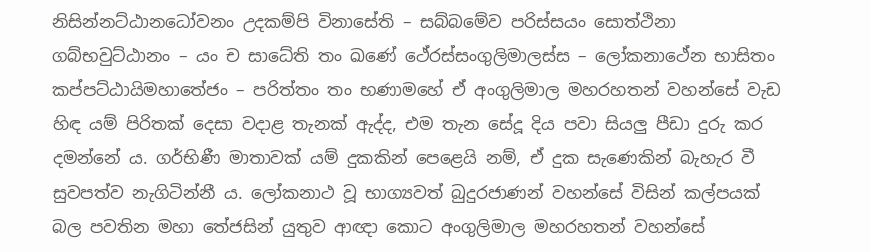නිසින්නට්ඨානධෝවනං උදකම්පි විනාසේති – සබ්බමේව පරිස්සයං සොත්ථිනා ගබ්භවුට්ඨානං – යං ච සාධේති තං ඛණේ ථේරස්සංගුලිමාලස්ස – ලෝකනාථේන භාසිතං කප්පට්ඨායිමහාතේජං – පරිත්තං තං භණාමහේ ඒ අංගුලිමාල මහරහතන් වහන්සේ වැඩ හිඳ යම් පිරිතක් දෙසා වදාළ තැනක් ඇද්ද, එම තැන සේදූ දිය පවා සියලු පීඩා දුරු කර දමන්නේ ය. ගර්භිණී මාතාවක් යම් දුකකින් පෙළෙයි නම්, ඒ දුක සැණෙකින් බැහැර වී සුවපත්ව නැගිටින්නී ය. ලෝකනාථ වූ භාග්‍යවත් බුදුරජාණන් වහන්සේ විසින් කල්පයක් බල පවතින මහා තේජසින් යුතුව ආඥා කොට අංගුලිමාල මහරහතන් වහන්සේ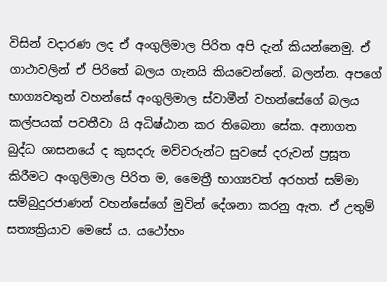විසින් වදාරණ ලද ඒ අංගුලිමාල පිරිත අපි දැන් කියන්නෙමු. ඒ ගාථාවලින් ඒ පිරිතේ බලය ගැනයි කියවෙන්නේ. බලන්න. අපගේ භාග්‍යවතුන් වහන්සේ අංගුලිමාල ස්වාමීන් වහන්සේගේ බලය කල්පයක් පවතීවා යි අධිෂ්ඨාන කර තිබෙනා සේක. අනාගත බුද්ධ ශාසනයේ ද කුසදරු මව්වරුන්ට සුවසේ දරුවන් ප්‍රසූත කිරීමට අංගුලිමාල පිරිත ම, මෛත්‍රී භාග්‍යවත් අරහත් සම්මා සම්බුදුරජාණන් වහන්සේගේ මුවින් දේශනා කරනු ඇත. ඒ උතුම් සත්‍යක්‍රියාව මෙසේ ය. යථෝහං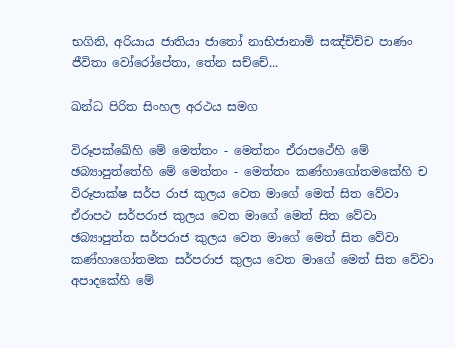භගිනි, අරියාය ජාතියා ජාතෝ නාභිජානාමි සඤ්චිච්ච පාණං ජීවිතා වෝරෝපේතා, තේන සච්චේ...

ඛන්ධ පිරිත සිංහල අරථය සමග

විරූපක්ඛේහි මේ මෙත්තං - මෙත්තං ඒරාපථේහි මේ ඡබ්‍යාපුත්තේහි මේ මෙත්තං - මෙත්තං කණ්හාගෝතමකේහි ච විරූපාක්ෂ සර්ප රාජ කුලය වෙත මාගේ මෙත් සිත වේවා ඒරාපථ සර්පරාජ කුලය වෙත මාගේ මෙත් සිත වේවා ඡබ්‍යාපුත්ත සර්පරාජ කුලය වෙත මාගේ මෙත් සිත වේවා කණ්හාගෝතමක සර්පරාජ කුලය වෙත මාගේ මෙත් සිත වේවා අපාදකේහි මේ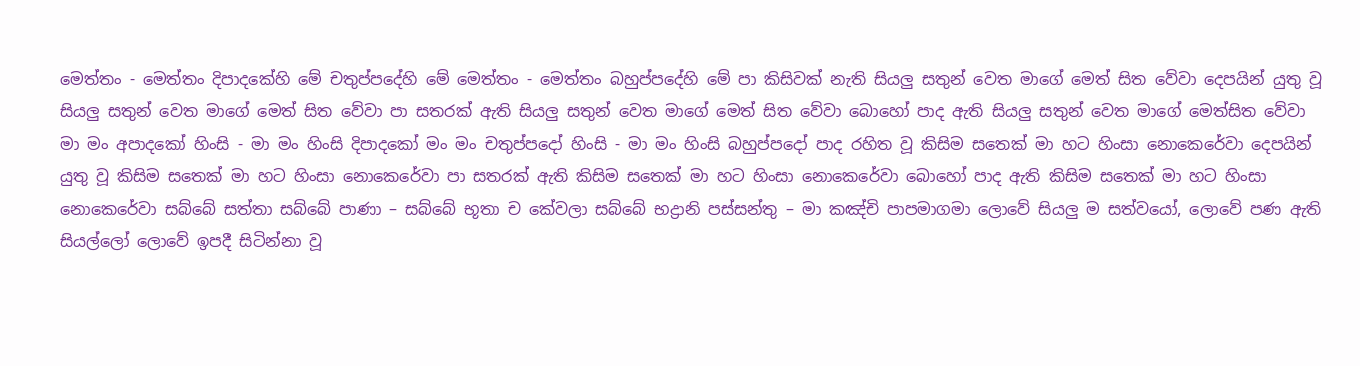මෙත්තං - මෙත්තං දිපාදකේහි මේ චතුප්පදේහි මේ මෙත්තං - මෙත්තං බහුප්පදේහි මේ පා කිසිවක් නැති සියලු සතුන් වෙත මාගේ මෙත් සිත වේවා දෙපයින් යුතු වූ සියලු සතුන් වෙත මාගේ මෙත් සිත වේවා පා සතරක් ඇති සියලු සතුන් වෙත මාගේ මෙත් සිත වේවා බොහෝ පාද ඇති සියලු සතුන් වෙත මාගේ මෙත්සිත වේවා මා මං අපාදකෝ හිංසි - මා මං හිංසි දිපාදකෝ මං මං චතුප්පදෝ හිංසි - මා මං හිංසි බහුප්පදෝ පාද රහිත වූ කිසිම සතෙක් මා හට හිංසා නොකෙරේවා දෙපයින් යුතු වූ කිසිම සතෙක් මා හට හිංසා නොකෙරේවා පා සතරක් ඇති කිසිම සතෙක් මා හට හිංසා නොකෙරේවා බොහෝ පාද ඇති කිසිම සතෙක් මා හට හිංසා නොකෙරේවා සබ්බේ සත්තා සබ්බේ පාණා – සබ්බේ භූතා ච කේවලා සබ්බේ භද්‍රානි පස්සන්තු – මා කඤ්චි පාපමාගමා ලොවේ සියලු ම සත්වයෝ, ලොවේ පණ ඇති සියල්ලෝ ලොවේ ඉපදී සිටින්නා වූ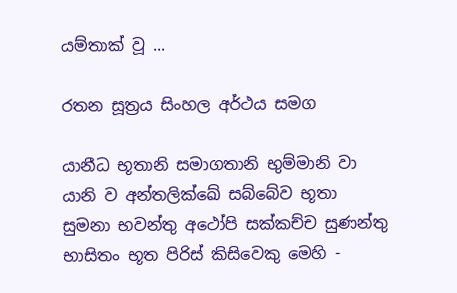යම්තාක් වූ ...

රතන සූත්‍රය සිංහල අර්ථය සමග

යානීධ භූතානි සමාගතානි භුම්මානි වා යානි ව අන්තලික්ඛේ සබ්බේව භූතා සුමනා භවන්තු අථෝපි සක්කච්ච සුණන්තු භාසිතං භූත පිරිස් කිසිවෙකු මෙහි -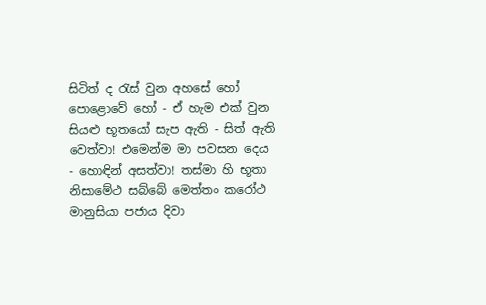සිටිත් ද රැස් වුන අහසේ හෝ පොළොවේ හෝ - ඒ හැම එක් වුන සියළු භූතයෝ සැප ඇති - සිත් ඇති වෙත්වා! එමෙන්ම මා පවසන දෙය - හොඳින් අසත්වා! තස්මා හි භූතා නිසාමේථ සබ්බේ මෙත්තං කරෝථ මානුසියා පජාය දිවා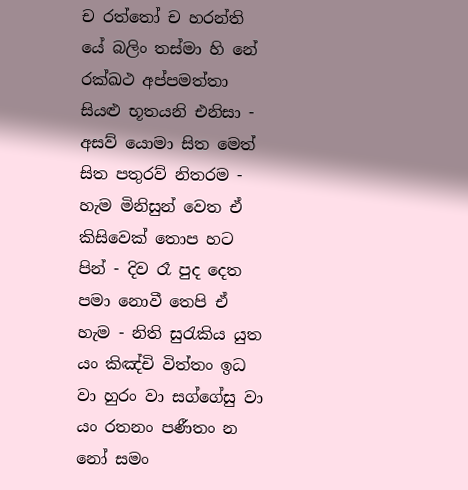ච රත්තෝ ච හරන්ති යේ බලිං තස්මා හි නේ රක්ඛථ අප්පමත්තා සියළු භූතයනි එනිසා - අසව් යොමා සිත මෙත් සිත පතුරව් නිතරම - හැම මිනිසුන් වෙත ඒ කිසිවෙක් තොප හට පින් - දිව රෑ පුද දෙත පමා නොවී තෙපි ඒ හැම - නිති සුරැකිය යුත යං කිඤ්චි විත්තං ඉධ වා හුරං වා සග්ගේසු වා යං රතනං පණීතං න නෝ සමං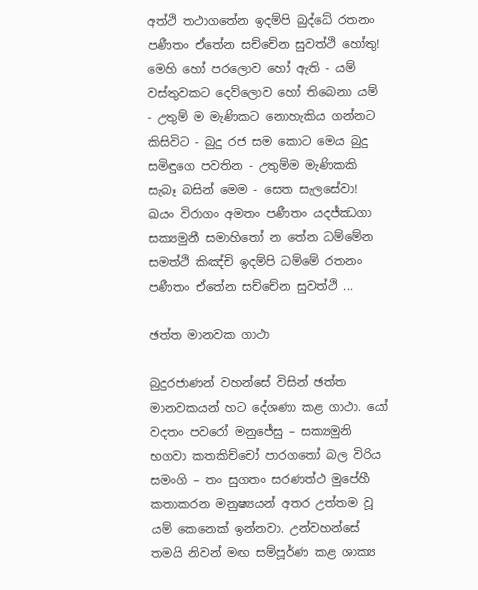අත්ථි තථාගතේන ඉදම්පි බුද්ධේ රතනං පණීතං ඒතේන සච්චේන සුවත්ථි හෝතු! මෙහි හෝ පරලොව හෝ ඇති - යම් වස්තුවකට දෙව්ලොව හෝ තිබෙනා යම් - උතුම් ම මැණිකට නොහැකිය ගන්නට කිසිවිට - බුදු රජ සම කොට මෙය බුදු සමිඳුගෙ පවතින - උතුම්ම මැණිකකි සැබෑ බසින් මෙම - සෙත සැලසේවා! ඛයං විරාගං අමතං පණීතං යදජ්ඣගා සක්‍යමුනී සමාහිතෝ න තේන ධම්මේන සමත්ථි කිඤ්චි ඉදම්පි ධම්මේ රතනං පණීතං ඒතේන සච්චේන සුවත්ථි ...

ඡත්ත මානවක ගාථා

බුදුරජාණන් වහන්සේ විසින් ඡත්ත මානවකයන් හට දේශණා කළ ගාථා. යෝ වදතං පවරෝ මනුජේසු – සක්‍යමුනි භගවා කතකිච්චෝ පාරගතෝ බල විරිය සමංගි – තං සුගතං සරණත්ථ මුපේහී කතාකරන මනුෂ්‍යයන් අතර උත්තම වූ යම් කෙනෙක් ඉන්නවා. උන්වහන්සේ තමයි නිවන් මඟ සම්පූර්ණ කළ ශාක්‍ය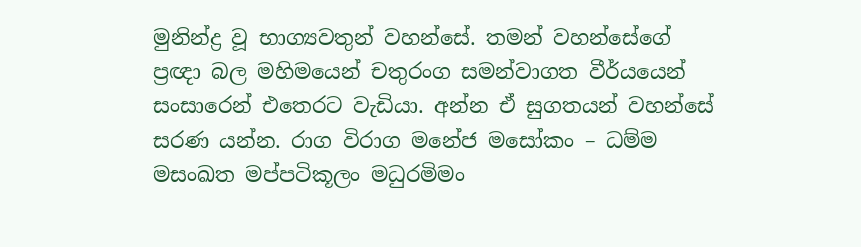මුනින්ද්‍ර වූ භාග්‍යවතුන් වහන්සේ. තමන් වහන්සේගේ ප්‍රඥා බල මහිමයෙන් චතුරංග සමන්වාගත වීර්යයෙන් සංසාරෙන් එතෙරට වැඩියා. අන්න ඒ සුගතයන් වහන්සේ සරණ යන්න. රාග විරාග මනේජ මසෝකං – ධම්ම මසංඛත මප්පටිකූලං මධුරමිමං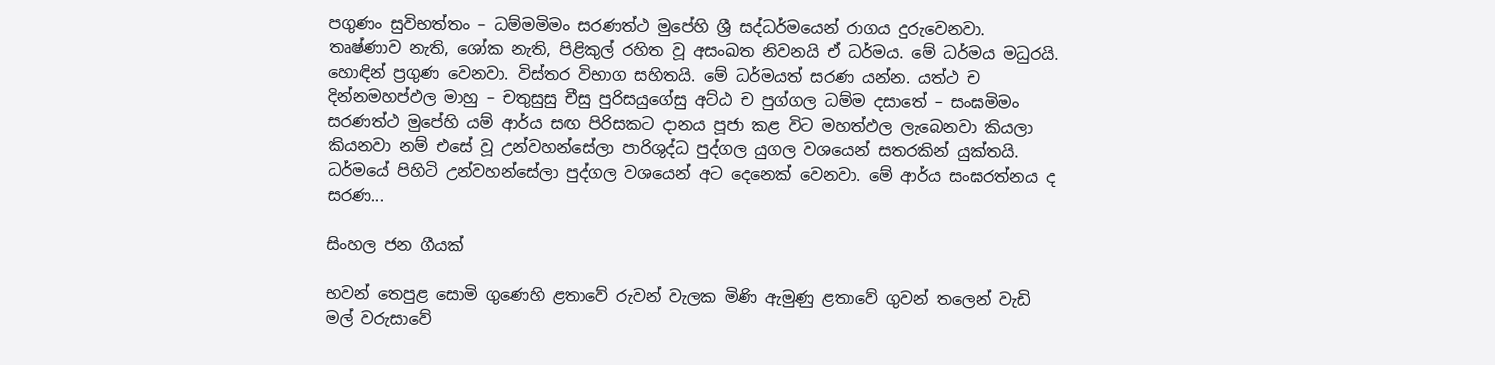පගුණං සුවිභත්තං – ධම්මමිමං සරණත්ථ මුපේහි ශ්‍රී සද්ධර්මයෙන් රාගය දුරුවෙනවා. තෘෂ්ණාව නැති, ශෝක නැති, පිළිකුල් රහිත වූ අසංඛත නිවනයි ඒ ධර්මය. මේ ධර්මය මධුරයි. හොඳින් ප්‍රගුණ වෙනවා. විස්තර විභාග සහිතයි. මේ ධර්මයත් සරණ යන්න. යත්ථ ච දින්නමහප්ඵල මාහු – චතුසුසු චීසු පුරිසයුගේසු අට්ඨ ච පුග්ගල ධම්ම දසාතේ – සංඝමිමං සරණත්ථ මුපේහි යම් ආර්ය සඟ පිරිසකට දානය පූජා කළ විට මහත්ඵල ලැබෙනවා කියලා කියනවා නම් එසේ වූ උන්වහන්සේලා පාරිශුද්ධ පුද්ගල යුගල වශයෙන් සතරකින් යුක්තයි. ධර්මයේ පිහිටි උන්වහන්සේලා පුද්ගල වශයෙන් අට දෙනෙක් වෙනවා. මේ ආර්ය සංඝරත්නය ද සරණ...

සිංහල ජන ගීයක්

භවන් තෙපුළ සොමි ගුණෙහි ළතාවේ රුවන් වැලක මිණි ඇමුණු ළතාවේ ගුවන් තලෙන් වැඩි මල් වරුසාවේ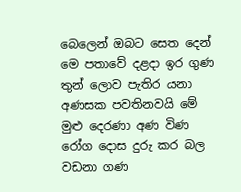බෙලෙන් ඔබට සෙත දෙන් මෙ පතාවේ දළදා ඉර ගුණ තුන් ලොව පැතිර යනා අණසක පවතිනවයි මේ මුළු දෙරණා අණ විණ රෝග දොස දුරු කර බල වඩනා ගණ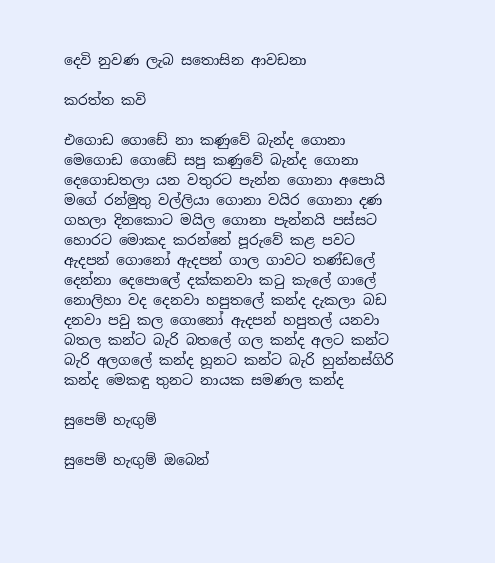දෙවි නුවණ ලැබ සතොසින ආවඩනා

කරත්ත කවි

එගොඩ ගොඩේ නා කණුවේ බැන්ද ගොනා මෙගොඩ ගොඩේ සපු කණුවේ බැන්ද ගොනා දෙගොඩතලා යන වතුරට පැන්න ගොනා අපොයි මගේ රන්මුතු වල්ලියා ගොනා වයිර ගොනා දණ ගහලා දිනකොට මයිල ගොනා පැන්නයි පස්සට හොරට මොකද කරන්නේ පූරුවේ කළ පවට ඇදපන් ගොනෝ ඇදපන් ගාල ගාවට තණ්ඩලේ දෙන්නා දෙපොලේ දක්කනවා කටු කැලේ ගාලේ නොලිහා වද දෙනවා හපුතලේ කන්ද දැකලා බඩ දනවා පවු කල ගොනෝ ඇදපන් හපුතල් යනවා බතල කන්ට බැරි බතලේ ගල කන්ද අලට කන්ට බැරි අලගලේ කන්ද හූනට කන්ට බැරි හුන්නස්ගිරි කන්ද මෙකඳු තුනට නායක සමණල කන්ද

සුපෙම් හැඟුම්

සුපෙම් හැඟුම් ඔබෙන්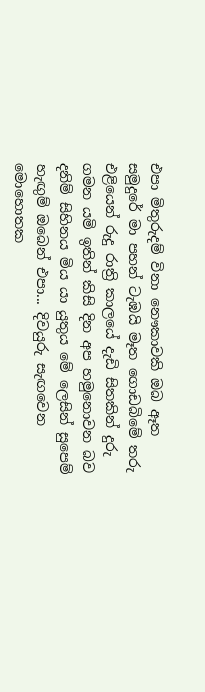එපා මිතුරුදම් විනා නෞකාවකි ඔබ ඈත සමුදුරේ මා පහන් ටැඹයි මෑත ගොඩබිමේ තරු එළියෙන් රුදු රාත්‍රි කාලයේ දැඩි සිතකින් දුරු ගමන යමි ඉතින් කිසි දින අප හමුනොවන බව දනිම් සිහිනය මිය යා යුතුය මේ ලෙසින් සුපෙම් හැඟුම් ඔබෙන් එපා... දිවයුරු සැඟවෙන මොහොතක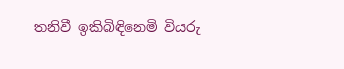තනිවී ඉකිබිඳිනෙමි වියරු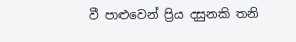වී පාළුවෙන් ප්‍රිය දසුනකි තනි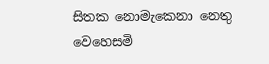සිතක නොමැකෙනා නෙතු වෙහෙසමි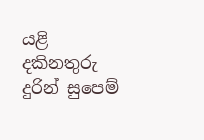යළි දකිනතුරු දුරින් සුපෙම්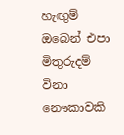හැඟුම් ඔබෙන් එපා මිතුරුදම් විනා නෞකාවකි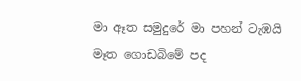මා ඈත සමුදුරේ මා පහන් ටැඹයි මෑත ගොඩබිමේ පද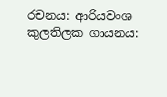රචනය: ආරියවංශ කුලතිලක ගායනය: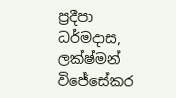ප්‍රදීපා ධර්මදාස, ලක්ෂ්මන් විජේසේකර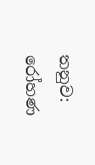තනුව: රෝහණ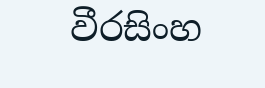වීරසිංහ